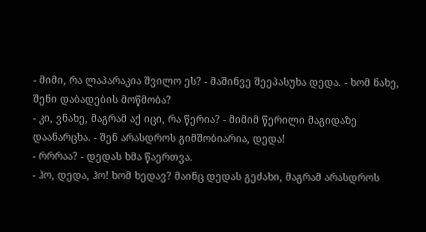- მიმი, რა ლაპარაკია შვილო ეს? - მაშინვე შეეპასუხა დედა. - ხომ ნახე, შენი დაბადების მოწმობა?
- კი, ვნახე, მაგრამ აქ იცი, რა წერია? - მიმიმ წერილი მაგიდაზე დაანარცხა. - შენ არასდროს გიმშობიარია, დედა!
- რრრაა? - დედას ხმა წაერთვა.
- ჰო, დედა, ჰო! ხომ ხედავ? მაინც დედას გეძახი, მაგრამ არასდროს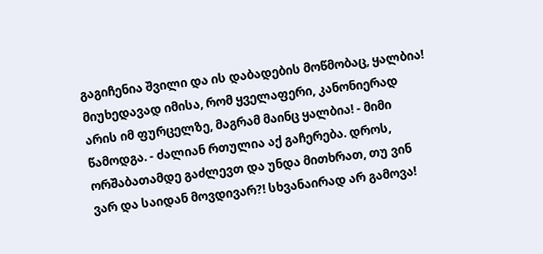გაგიჩენია შვილი და ის დაბადების მოწმობაც, ყალბია! მიუხედავად იმისა, რომ ყველაფერი, კანონიერად არის იმ ფურცელზე, მაგრამ მაინც ყალბია! - მიმი წამოდგა. - ძალიან რთულია აქ გაჩერება. დროს, ორშაბათამდე გაძლევთ და უნდა მითხრათ, თუ ვინ ვარ და საიდან მოვდივარ?! სხვანაირად არ გამოვა!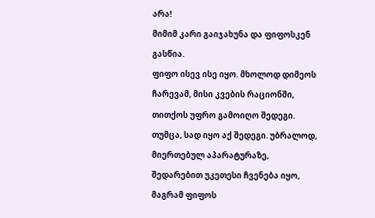არა!
მიმიმ კარი გაიჯახუნა და ფიფოსკენ გასწია.
ფიფო ისევ ისე იყო. მხოლოდ დიმეოს ჩარევამ, მისი კვების რაციონში, თითქოს უფრო გამოიღო შედეგი. თუმცა, სად იყო აქ შედეგი. უბრალოდ, მიერთებულ აპარატურაზე, შედარებით უკეთესი ჩვენება იყო, მაგრამ ფიფოს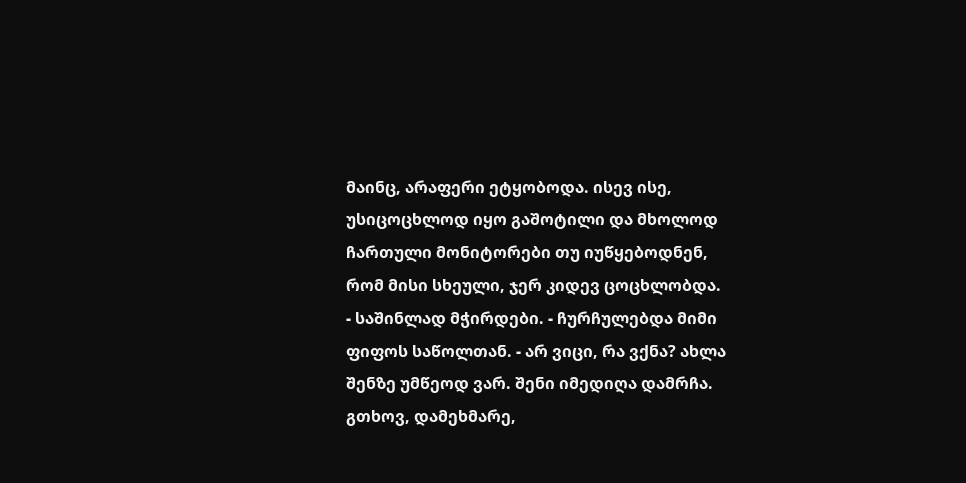მაინც, არაფერი ეტყობოდა. ისევ ისე, უსიცოცხლოდ იყო გაშოტილი და მხოლოდ ჩართული მონიტორები თუ იუწყებოდნენ, რომ მისი სხეული, ჯერ კიდევ ცოცხლობდა.
- საშინლად მჭირდები. - ჩურჩულებდა მიმი ფიფოს საწოლთან. - არ ვიცი, რა ვქნა? ახლა შენზე უმწეოდ ვარ. შენი იმედიღა დამრჩა. გთხოვ, დამეხმარე,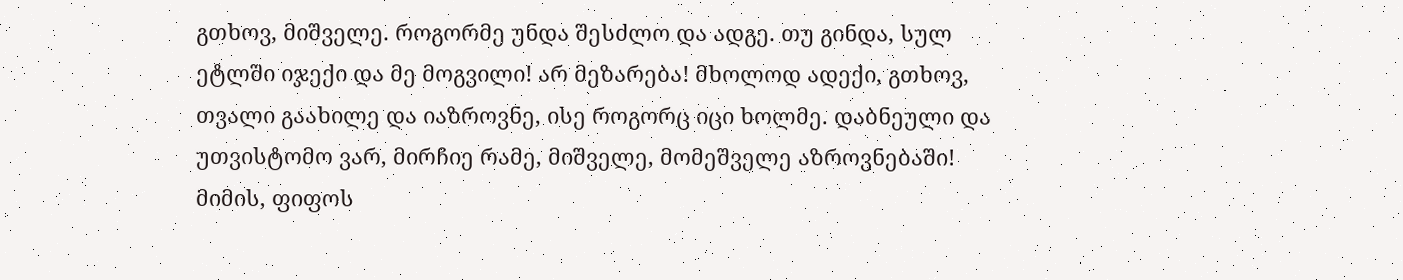გთხოვ, მიშველე. როგორმე უნდა შესძლო და ადგე. თუ გინდა, სულ ეტლში იჯექი და მე მოგვილი! არ მეზარება! მხოლოდ ადექი, გთხოვ, თვალი გაახილე და იაზროვნე, ისე როგორც იცი ხოლმე. დაბნეული და უთვისტომო ვარ, მირჩიე რამე, მიშველე, მომეშველე აზროვნებაში!
მიმის, ფიფოს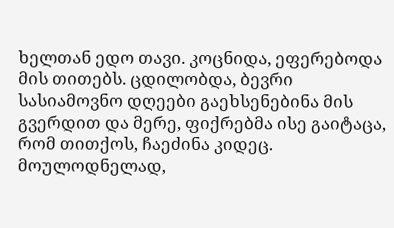ხელთან ედო თავი. კოცნიდა, ეფერებოდა მის თითებს. ცდილობდა, ბევრი სასიამოვნო დღეები გაეხსენებინა მის გვერდით და მერე, ფიქრებმა ისე გაიტაცა, რომ თითქოს, ჩაეძინა კიდეც.
მოულოდნელად,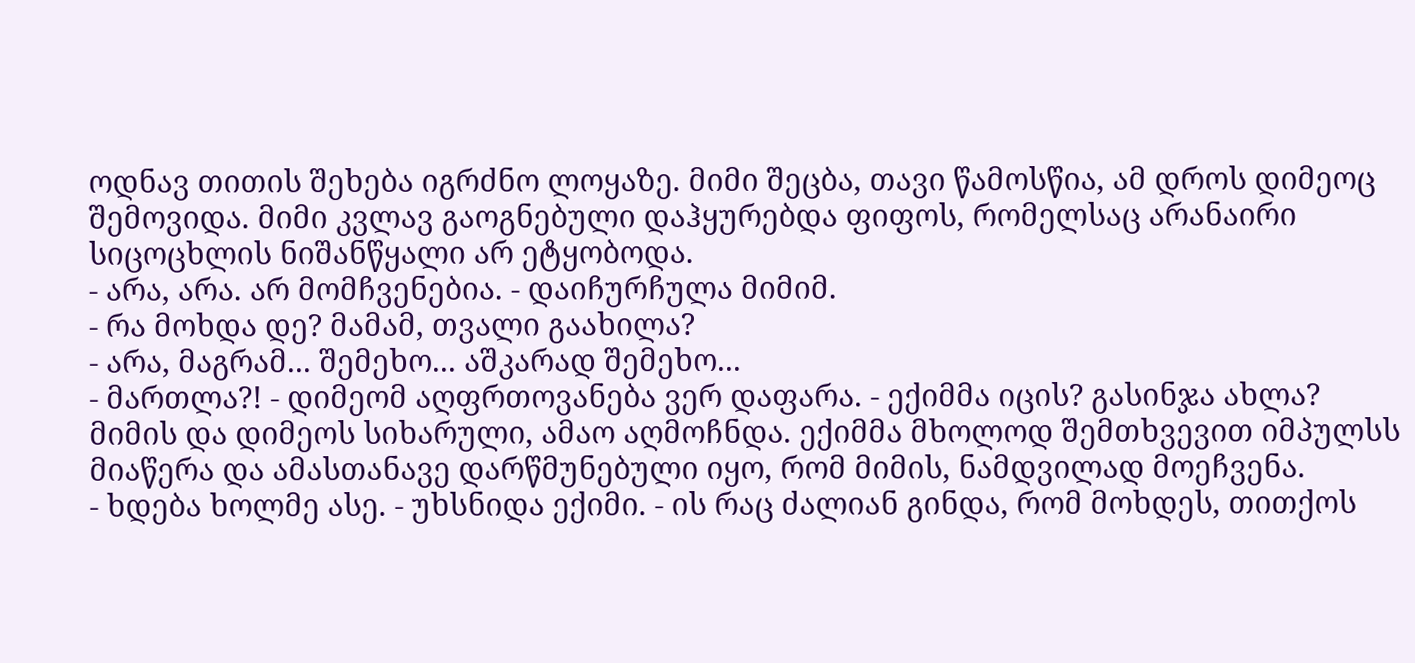ოდნავ თითის შეხება იგრძნო ლოყაზე. მიმი შეცბა, თავი წამოსწია, ამ დროს დიმეოც შემოვიდა. მიმი კვლავ გაოგნებული დაჰყურებდა ფიფოს, რომელსაც არანაირი სიცოცხლის ნიშანწყალი არ ეტყობოდა.
- არა, არა. არ მომჩვენებია. - დაიჩურჩულა მიმიმ.
- რა მოხდა დე? მამამ, თვალი გაახილა?
- არა, მაგრამ... შემეხო... აშკარად შემეხო...
- მართლა?! - დიმეომ აღფრთოვანება ვერ დაფარა. - ექიმმა იცის? გასინჯა ახლა?
მიმის და დიმეოს სიხარული, ამაო აღმოჩნდა. ექიმმა მხოლოდ შემთხვევით იმპულსს მიაწერა და ამასთანავე დარწმუნებული იყო, რომ მიმის, ნამდვილად მოეჩვენა.
- ხდება ხოლმე ასე. - უხსნიდა ექიმი. - ის რაც ძალიან გინდა, რომ მოხდეს, თითქოს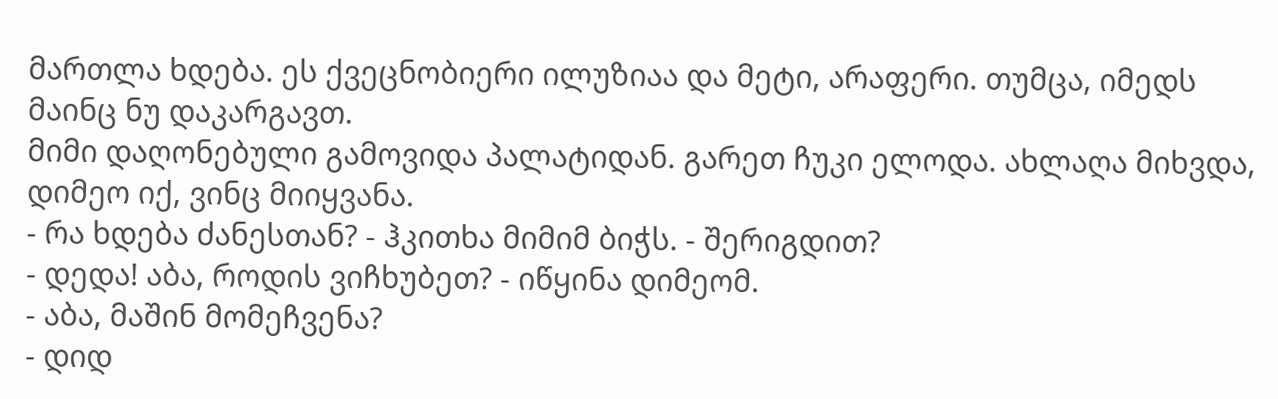მართლა ხდება. ეს ქვეცნობიერი ილუზიაა და მეტი, არაფერი. თუმცა, იმედს მაინც ნუ დაკარგავთ.
მიმი დაღონებული გამოვიდა პალატიდან. გარეთ ჩუკი ელოდა. ახლაღა მიხვდა, დიმეო იქ, ვინც მიიყვანა.
- რა ხდება ძანესთან? - ჰკითხა მიმიმ ბიჭს. - შერიგდით?
- დედა! აბა, როდის ვიჩხუბეთ? - იწყინა დიმეომ.
- აბა, მაშინ მომეჩვენა?
- დიდ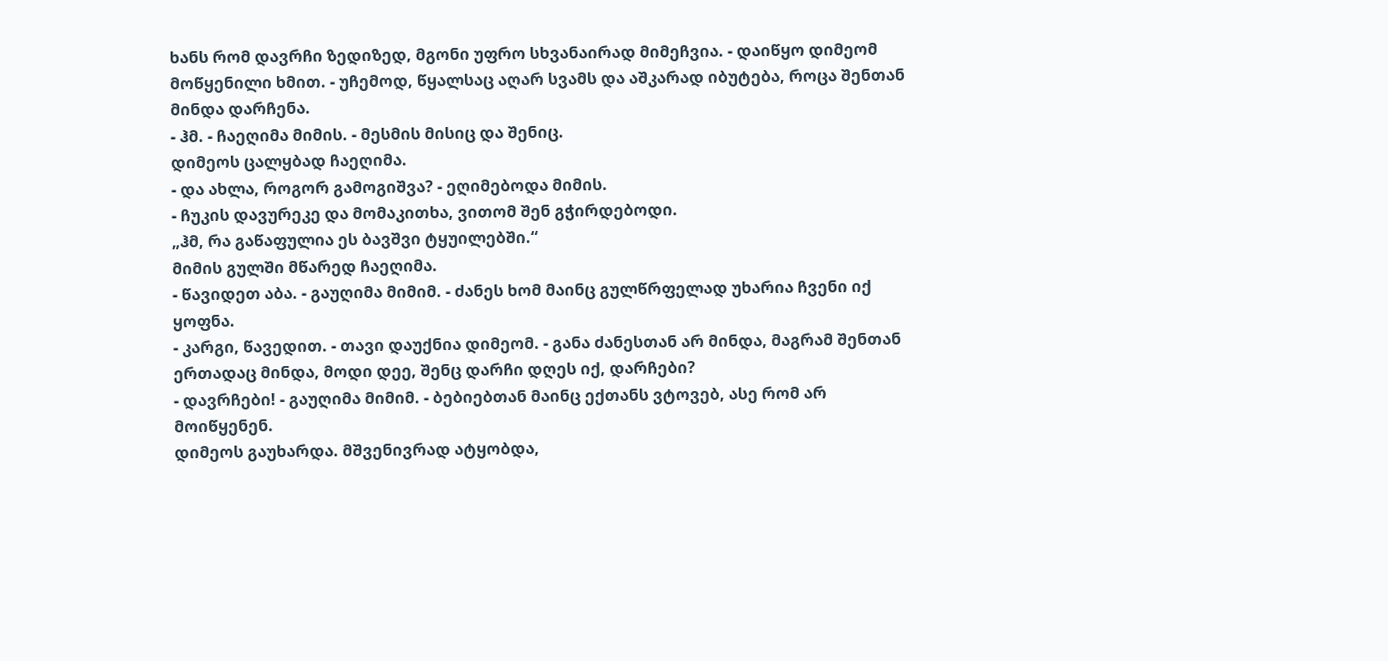ხანს რომ დავრჩი ზედიზედ, მგონი უფრო სხვანაირად მიმეჩვია. - დაიწყო დიმეომ მოწყენილი ხმით. - უჩემოდ, წყალსაც აღარ სვამს და აშკარად იბუტება, როცა შენთან მინდა დარჩენა.
- ჰმ. - ჩაეღიმა მიმის. - მესმის მისიც და შენიც.
დიმეოს ცალყბად ჩაეღიმა.
- და ახლა, როგორ გამოგიშვა? - ეღიმებოდა მიმის.
- ჩუკის დავურეკე და მომაკითხა, ვითომ შენ გჭირდებოდი.
„ჰმ, რა გაწაფულია ეს ბავშვი ტყუილებში.“
მიმის გულში მწარედ ჩაეღიმა.
- წავიდეთ აბა. - გაუღიმა მიმიმ. - ძანეს ხომ მაინც გულწრფელად უხარია ჩვენი იქ ყოფნა.
- კარგი, წავედით. - თავი დაუქნია დიმეომ. - განა ძანესთან არ მინდა, მაგრამ შენთან ერთადაც მინდა, მოდი დეე, შენც დარჩი დღეს იქ, დარჩები?
- დავრჩები! - გაუღიმა მიმიმ. - ბებიებთან მაინც ექთანს ვტოვებ, ასე რომ არ მოიწყენენ.
დიმეოს გაუხარდა. მშვენივრად ატყობდა,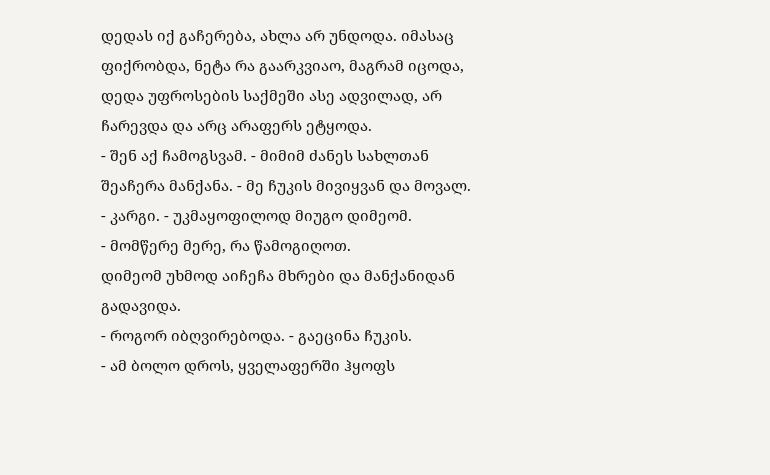დედას იქ გაჩერება, ახლა არ უნდოდა. იმასაც ფიქრობდა, ნეტა რა გაარკვიაო, მაგრამ იცოდა, დედა უფროსების საქმეში ასე ადვილად, არ ჩარევდა და არც არაფერს ეტყოდა.
- შენ აქ ჩამოგსვამ. - მიმიმ ძანეს სახლთან შეაჩერა მანქანა. - მე ჩუკის მივიყვან და მოვალ.
- კარგი. - უკმაყოფილოდ მიუგო დიმეომ.
- მომწერე მერე, რა წამოგიღოთ.
დიმეომ უხმოდ აიჩეჩა მხრები და მანქანიდან გადავიდა.
- როგორ იბღვირებოდა. - გაეცინა ჩუკის.
- ამ ბოლო დროს, ყველაფერში ჰყოფს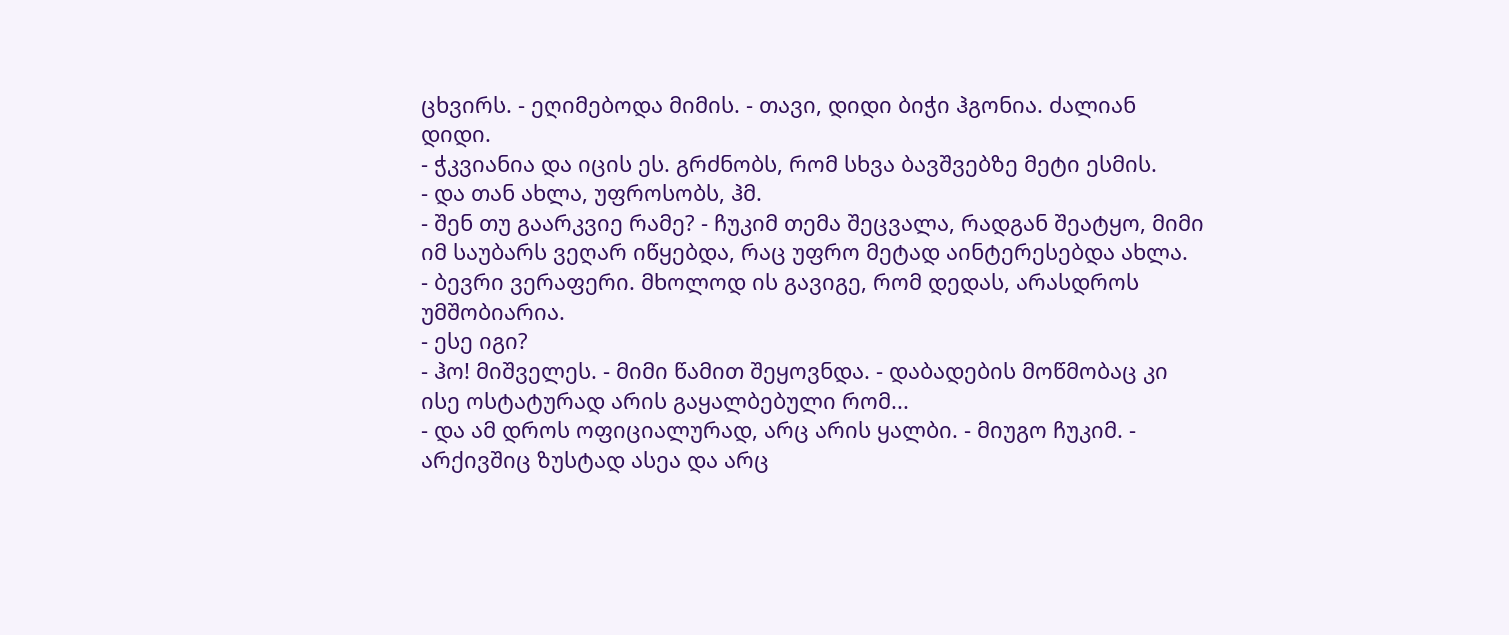ცხვირს. - ეღიმებოდა მიმის. - თავი, დიდი ბიჭი ჰგონია. ძალიან დიდი.
- ჭკვიანია და იცის ეს. გრძნობს, რომ სხვა ბავშვებზე მეტი ესმის.
- და თან ახლა, უფროსობს, ჰმ.
- შენ თუ გაარკვიე რამე? - ჩუკიმ თემა შეცვალა, რადგან შეატყო, მიმი იმ საუბარს ვეღარ იწყებდა, რაც უფრო მეტად აინტერესებდა ახლა.
- ბევრი ვერაფერი. მხოლოდ ის გავიგე, რომ დედას, არასდროს უმშობიარია.
- ესე იგი?
- ჰო! მიშველეს. - მიმი წამით შეყოვნდა. - დაბადების მოწმობაც კი ისე ოსტატურად არის გაყალბებული რომ...
- და ამ დროს ოფიციალურად, არც არის ყალბი. - მიუგო ჩუკიმ. - არქივშიც ზუსტად ასეა და არც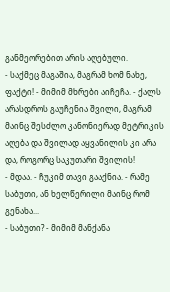განმეორებით არის აღებული.
- საქმეც მაგაშია, მაგრამ ხომ ნახე, ფაქტი! - მიმიმ მხრები აიჩეჩა. - ქალს არასდროს გაუჩენია შვილი, მაგრამ მაინც შესძლო კანონიერად მეტრიკის აღება და შვილად აყვანილის კი არა და, როგორც საკუთარი შვილის!
- მდაა. - ჩუკიმ თავი გააქნია. - რამე საბუთი, ან ხელწერილი მაინც რომ გენახა...
- საბუთი? - მიმიმ მანქანა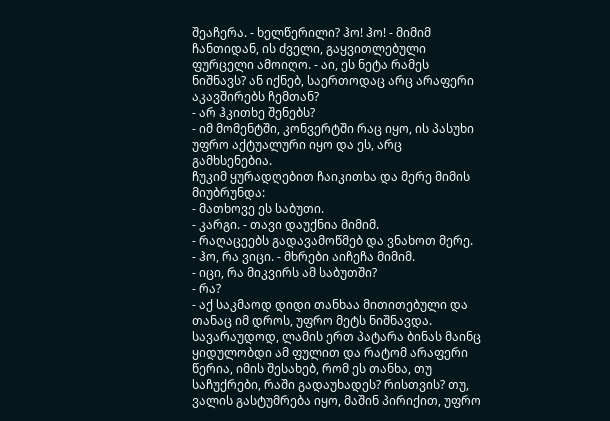შეაჩერა. - ხელწერილი? ჰო! ჰო! - მიმიმ ჩანთიდან, ის ძველი, გაყვითლებული ფურცელი ამოიღო. - აი, ეს ნეტა რამეს ნიშნავს? ან იქნებ, საერთოდაც არც არაფერი აკავშირებს ჩემთან?
- არ ჰკითხე შენებს?
- იმ მომენტში, კონვერტში რაც იყო, ის პასუხი უფრო აქტუალური იყო და ეს, არც გამხსენებია.
ჩუკიმ ყურადღებით ჩაიკითხა და მერე მიმის მიუბრუნდა:
- მათხოვე ეს საბუთი.
- კარგი. - თავი დაუქნია მიმიმ.
- რაღაცეებს გადავამოწმებ და ვნახოთ მერე.
- ჰო, რა ვიცი. - მხრები აიჩეჩა მიმიმ.
- იცი, რა მიკვირს ამ საბუთში?
- რა?
- აქ საკმაოდ დიდი თანხაა მითითებული და თანაც იმ დროს, უფრო მეტს ნიშნავდა. სავარაუდოდ, ლამის ერთ პატარა ბინას მაინც ყიდულობდი ამ ფულით და რატომ არაფერი წერია, იმის შესახებ, რომ ეს თანხა, თუ საჩუქრები, რაში გადაუხადეს? რისთვის? თუ, ვალის გასტუმრება იყო, მაშინ პირიქით, უფრო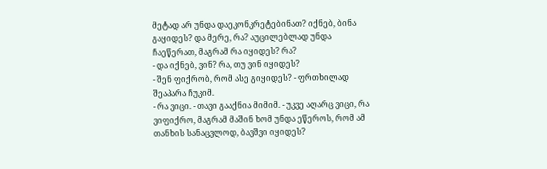მეტად არ უნდა დაეკონკრეტებინათ? იქნებ, ბინა გაყიდეს? და მერე, რა? აუცილებლად უნდა ჩაეწერათ, მაგრამ რა იყიდეს? რა?
- და იქნებ, ვინ? რა, თუ ვინ იყიდეს?
- შენ ფიქრობ, რომ ასე გიყიდეს? - ფრთხილად შეაპარა ჩუკიმ.
- რა ვიცი. - თავი გააქნია მიმიმ. - უკვე აღარც ვიცი, რა ვიფიქრო, მაგრამ მაშინ ხომ უნდა ეწეროს, რომ ამ თანხის სანაცვლოდ, ბავშვი იყიდეს?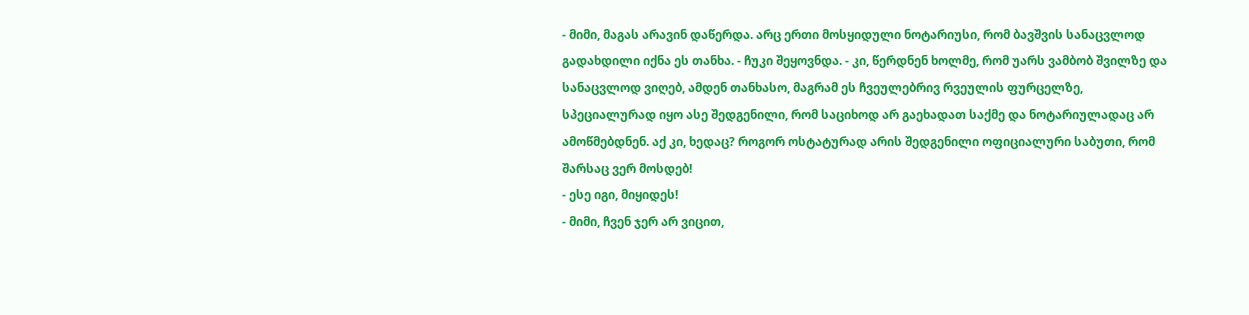- მიმი, მაგას არავინ დაწერდა. არც ერთი მოსყიდული ნოტარიუსი, რომ ბავშვის სანაცვლოდ გადახდილი იქნა ეს თანხა. - ჩუკი შეყოვნდა. - კი, წერდნენ ხოლმე, რომ უარს ვამბობ შვილზე და სანაცვლოდ ვიღებ, ამდენ თანხასო, მაგრამ ეს ჩვეულებრივ რვეულის ფურცელზე, სპეციალურად იყო ასე შედგენილი, რომ საციხოდ არ გაეხადათ საქმე და ნოტარიულადაც არ ამოწმებდნენ. აქ კი, ხედაც? როგორ ოსტატურად არის შედგენილი ოფიციალური საბუთი, რომ შარსაც ვერ მოსდებ!
- ესე იგი, მიყიდეს!
- მიმი, ჩვენ ჯერ არ ვიცით,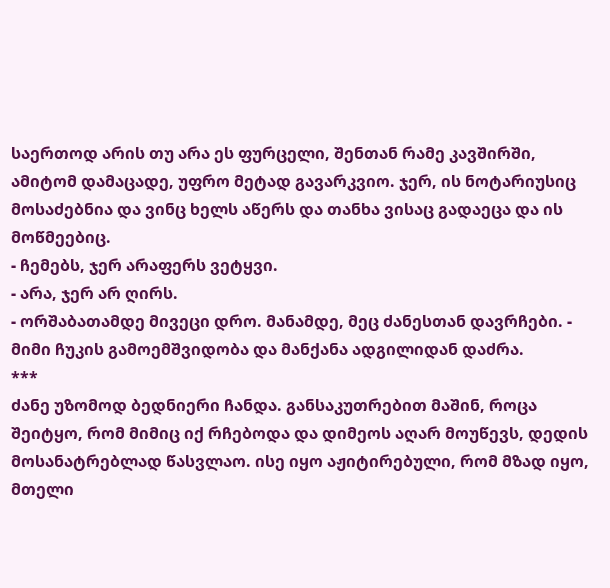საერთოდ არის თუ არა ეს ფურცელი, შენთან რამე კავშირში, ამიტომ დამაცადე, უფრო მეტად გავარკვიო. ჯერ, ის ნოტარიუსიც მოსაძებნია და ვინც ხელს აწერს და თანხა ვისაც გადაეცა და ის მოწმეებიც.
- ჩემებს, ჯერ არაფერს ვეტყვი.
- არა, ჯერ არ ღირს.
- ორშაბათამდე მივეცი დრო. მანამდე, მეც ძანესთან დავრჩები. - მიმი ჩუკის გამოემშვიდობა და მანქანა ადგილიდან დაძრა.
***
ძანე უზომოდ ბედნიერი ჩანდა. განსაკუთრებით მაშინ, როცა შეიტყო, რომ მიმიც იქ რჩებოდა და დიმეოს აღარ მოუწევს, დედის მოსანატრებლად წასვლაო. ისე იყო აჟიტირებული, რომ მზად იყო, მთელი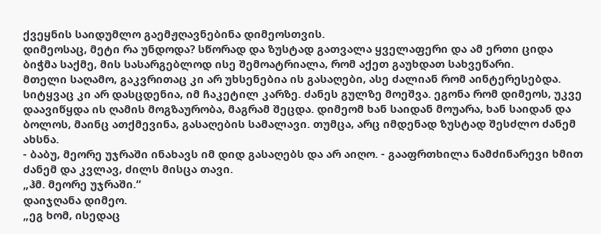ქვეყნის საიდუმლო გაემჟღავნებინა დიმეოსთვის.
დიმეოსაც, მეტი რა უნდოდა? სწორად და ზუსტად გათვალა ყველაფერი და ამ ერთი ციდა ბიჭმა საქმე, მის სასარგებლოდ ისე შემოატრიალა, რომ აქეთ გაუხდათ სახვეწარი.
მთელი საღამო, გაკვრითაც კი არ უხსენებია ის გასაღები, ასე ძალიან რომ აინტერესებდა. სიტყვაც კი არ დასცდენია, იმ ჩაკეტილ კარზე. ძანეს გულზე მოეშვა. ეგონა რომ დიმეოს, უკვე დაავიწყდა ის ღამის მოგზაურობა, მაგრამ შეცდა. დიმეომ ხან საიდან მოუარა, ხან საიდან და ბოლოს, მაინც ათქმევინა, გასაღების სამალავი. თუმცა, არც იმდენად ზუსტად შესძლო ძანემ ახსნა.
- ბაბუ, მეორე უჯრაში ინახავს იმ დიდ გასაღებს და არ აიღო. - გააფრთხილა ნამძინარევი ხმით ძანემ და კვლავ, ძილს მისცა თავი.
„ჰმ. მეორე უჯრაში.“
დაიჯღანა დიმეო.
„ეგ ხომ, ისედაც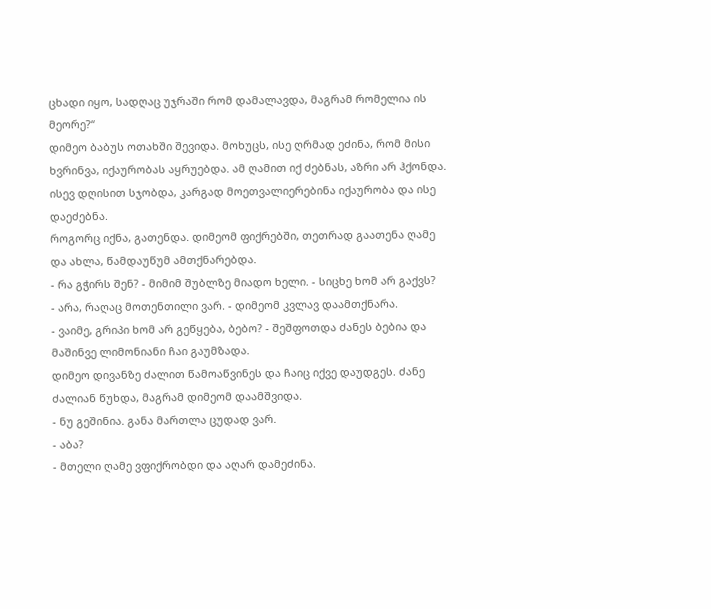ცხადი იყო, სადღაც უჯრაში რომ დამალავდა, მაგრამ რომელია ის მეორე?“
დიმეო ბაბუს ოთახში შევიდა. მოხუცს, ისე ღრმად ეძინა, რომ მისი ხვრინვა, იქაურობას აყრუებდა. ამ ღამით იქ ძებნას, აზრი არ ჰქონდა. ისევ დღისით სჯობდა, კარგად მოეთვალიერებინა იქაურობა და ისე დაეძებნა.
როგორც იქნა, გათენდა. დიმეომ ფიქრებში, თეთრად გაათენა ღამე და ახლა, წამდაუწუმ ამთქნარებდა.
- რა გჭირს შენ? - მიმიმ შუბლზე მიადო ხელი. - სიცხე ხომ არ გაქვს?
- არა, რაღაც მოთენთილი ვარ. - დიმეომ კვლავ დაამთქნარა.
- ვაიმე, გრიპი ხომ არ გეწყება, ბებო? - შეშფოთდა ძანეს ბებია და მაშინვე ლიმონიანი ჩაი გაუმზადა.
დიმეო დივანზე ძალით წამოაწვინეს და ჩაიც იქვე დაუდგეს. ძანე ძალიან წუხდა, მაგრამ დიმეომ დაამშვიდა.
- ნუ გეშინია. განა მართლა ცუდად ვარ.
- აბა?
- მთელი ღამე ვფიქრობდი და აღარ დამეძინა.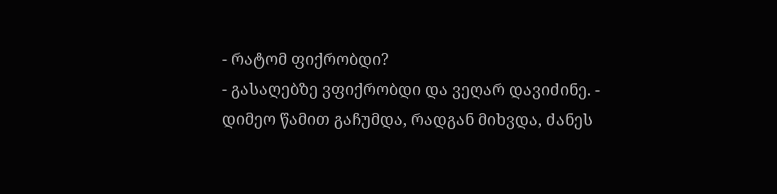- რატომ ფიქრობდი?
- გასაღებზე ვფიქრობდი და ვეღარ დავიძინე. - დიმეო წამით გაჩუმდა, რადგან მიხვდა, ძანეს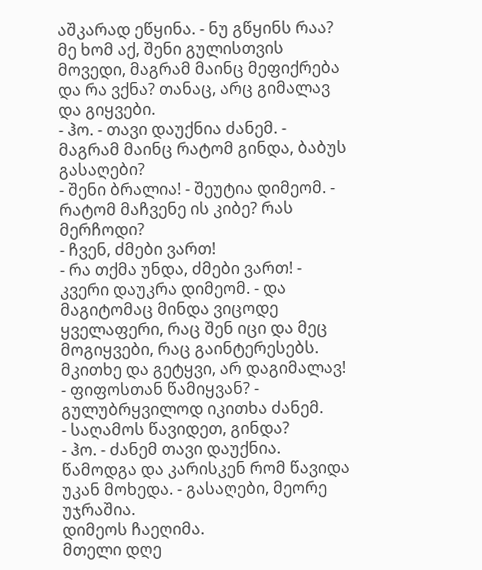აშკარად ეწყინა. - ნუ გწყინს რაა? მე ხომ აქ, შენი გულისთვის მოვედი, მაგრამ მაინც მეფიქრება და რა ვქნა? თანაც, არც გიმალავ და გიყვები.
- ჰო. - თავი დაუქნია ძანემ. - მაგრამ მაინც რატომ გინდა, ბაბუს გასაღები?
- შენი ბრალია! - შეუტია დიმეომ. - რატომ მაჩვენე ის კიბე? რას მერჩოდი?
- ჩვენ, ძმები ვართ!
- რა თქმა უნდა, ძმები ვართ! - კვერი დაუკრა დიმეომ. - და მაგიტომაც მინდა ვიცოდე ყველაფერი, რაც შენ იცი და მეც მოგიყვები, რაც გაინტერესებს. მკითხე და გეტყვი, არ დაგიმალავ!
- ფიფოსთან წამიყვან? - გულუბრყვილოდ იკითხა ძანემ.
- საღამოს წავიდეთ, გინდა?
- ჰო. - ძანემ თავი დაუქნია. წამოდგა და კარისკენ რომ წავიდა უკან მოხედა. - გასაღები, მეორე უჯრაშია.
დიმეოს ჩაეღიმა.
მთელი დღე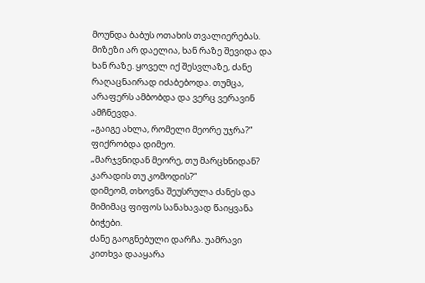მოუნდა ბაბუს ოთახის თვალიერებას. მიზეზი არ დაელია, ხან რაზე შევიდა და ხან რაზე. ყოველ იქ შესვლაზე, ძანე რაღაცნაირად იძაბებოდა. თუმცა, არაფერს ამბობდა და ვერც ვერავინ ამჩნევდა.
„გაიგე ახლა, რომელი მეორე უჯრა?“
ფიქრობდა დიმეო.
„მარჯვნიდან მეორე, თუ მარცხნიდან? კარადის თუ კომოდის?“
დიმეომ, თხოვნა შეუსრულა ძანეს და მიმიმაც ფიფოს სანახავად წაიყვანა ბიჭები.
ძანე გაოგნებული დარჩა. უამრავი კითხვა დააყარა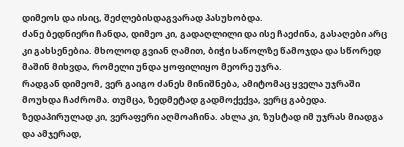დიმეოს და ისიც, შეძლებისდაგვარად პასუხობდა.
ძანე ბედნიერი ჩანდა, დიმეო კი, გადაღლილი და ისე ჩაეძინა, გასაღები არც კი გახსენებია. მხოლოდ გვიან ღამით, ბიჭი საწოლზე წამოჯდა და სწორედ მაშინ მიხვდა, რომელი უნდა ყოფილიყო მეორე უჯრა.
რადგან დიმეომ, ვერ გაიგო ძანეს მინიშნება, ამიტომაც ყველა უჯრაში მოუხდა ჩაძრომა. თუმცა, ზედმეტად გადმოქექვა, ვერც გაბედა. ზედაპირულად კი, ვერაფერი აღმოაჩინა. ახლა კი, ზუსტად იმ უჯრას მიადგა და ამჯერად,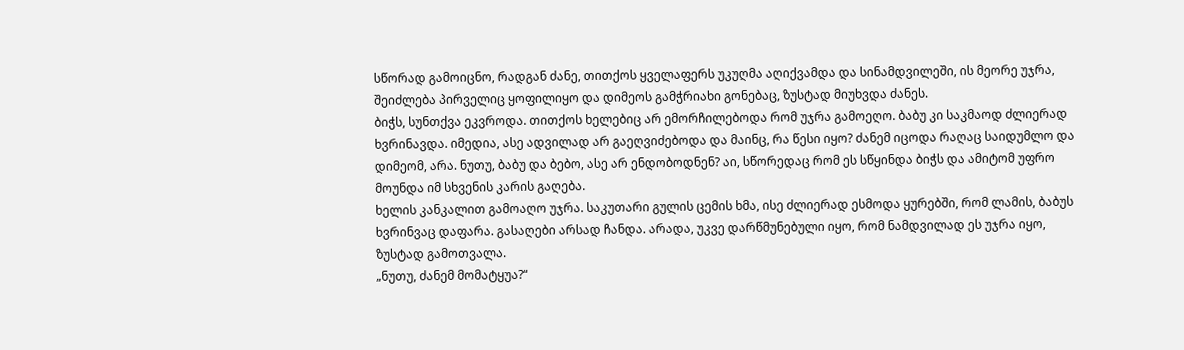სწორად გამოიცნო, რადგან ძანე, თითქოს ყველაფერს უკუღმა აღიქვამდა და სინამდვილეში, ის მეორე უჯრა, შეიძლება პირველიც ყოფილიყო და დიმეოს გამჭრიახი გონებაც, ზუსტად მიუხვდა ძანეს.
ბიჭს, სუნთქვა ეკვროდა. თითქოს ხელებიც არ ემორჩილებოდა რომ უჯრა გამოეღო. ბაბუ კი საკმაოდ ძლიერად ხვრინავდა. იმედია, ასე ადვილად არ გაეღვიძებოდა და მაინც, რა წესი იყო? ძანემ იცოდა რაღაც საიდუმლო და დიმეომ, არა. ნუთუ, ბაბუ და ბებო, ასე არ ენდობოდნენ? აი, სწორედაც რომ ეს სწყინდა ბიჭს და ამიტომ უფრო მოუნდა იმ სხვენის კარის გაღება.
ხელის კანკალით გამოაღო უჯრა. საკუთარი გულის ცემის ხმა, ისე ძლიერად ესმოდა ყურებში, რომ ლამის, ბაბუს ხვრინვაც დაფარა. გასაღები არსად ჩანდა. არადა, უკვე დარწმუნებული იყო, რომ ნამდვილად ეს უჯრა იყო, ზუსტად გამოთვალა.
„ნუთუ, ძანემ მომატყუა?“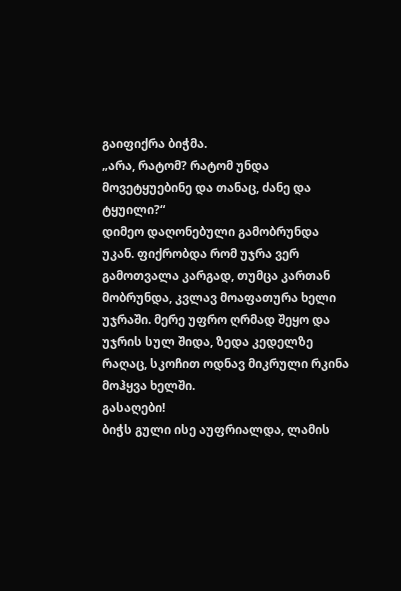გაიფიქრა ბიჭმა.
„არა, რატომ? რატომ უნდა მოვეტყუებინე და თანაც, ძანე და ტყუილი?“
დიმეო დაღონებული გამობრუნდა უკან. ფიქრობდა რომ უჯრა ვერ გამოთვალა კარგად, თუმცა კართან მობრუნდა, კვლავ მოაფათურა ხელი უჯრაში. მერე უფრო ღრმად შეყო და უჯრის სულ შიდა, ზედა კედელზე რაღაც, სკოჩით ოდნავ მიკრული რკინა მოჰყვა ხელში.
გასაღები!
ბიჭს გული ისე აუფრიალდა, ლამის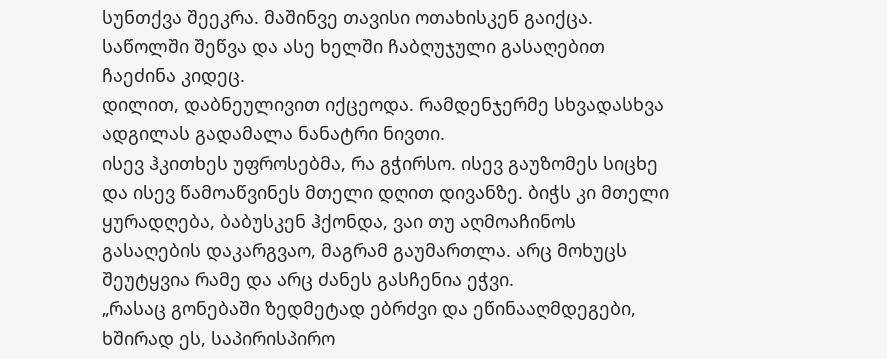სუნთქვა შეეკრა. მაშინვე თავისი ოთახისკენ გაიქცა. საწოლში შეწვა და ასე ხელში ჩაბღუჯული გასაღებით ჩაეძინა კიდეც.
დილით, დაბნეულივით იქცეოდა. რამდენჯერმე სხვადასხვა ადგილას გადამალა ნანატრი ნივთი.
ისევ ჰკითხეს უფროსებმა, რა გჭირსო. ისევ გაუზომეს სიცხე და ისევ წამოაწვინეს მთელი დღით დივანზე. ბიჭს კი მთელი ყურადღება, ბაბუსკენ ჰქონდა, ვაი თუ აღმოაჩინოს გასაღების დაკარგვაო, მაგრამ გაუმართლა. არც მოხუცს შეუტყვია რამე და არც ძანეს გასჩენია ეჭვი.
„რასაც გონებაში ზედმეტად ებრძვი და ეწინააღმდეგები, ხშირად ეს, საპირისპირო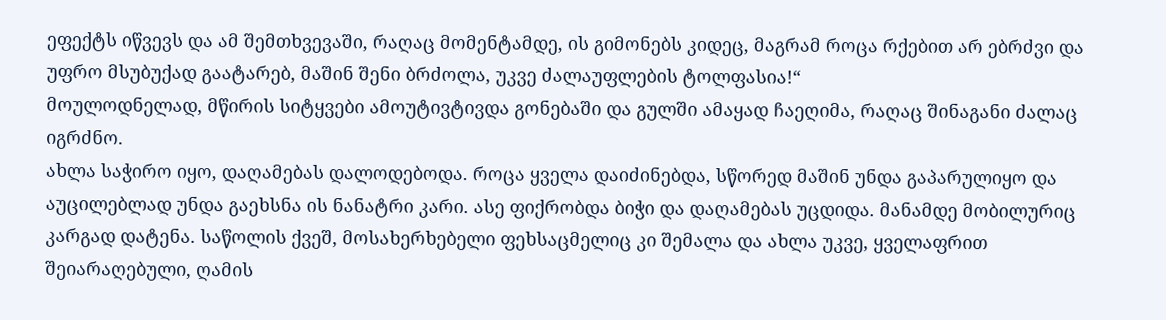ეფექტს იწვევს და ამ შემთხვევაში, რაღაც მომენტამდე, ის გიმონებს კიდეც, მაგრამ როცა რქებით არ ებრძვი და უფრო მსუბუქად გაატარებ, მაშინ შენი ბრძოლა, უკვე ძალაუფლების ტოლფასია!“
მოულოდნელად, მწირის სიტყვები ამოუტივტივდა გონებაში და გულში ამაყად ჩაეღიმა, რაღაც შინაგანი ძალაც იგრძნო.
ახლა საჭირო იყო, დაღამებას დალოდებოდა. როცა ყველა დაიძინებდა, სწორედ მაშინ უნდა გაპარულიყო და აუცილებლად უნდა გაეხსნა ის ნანატრი კარი. ასე ფიქრობდა ბიჭი და დაღამებას უცდიდა. მანამდე მობილურიც კარგად დატენა. საწოლის ქვეშ, მოსახერხებელი ფეხსაცმელიც კი შემალა და ახლა უკვე, ყველაფრით შეიარაღებული, ღამის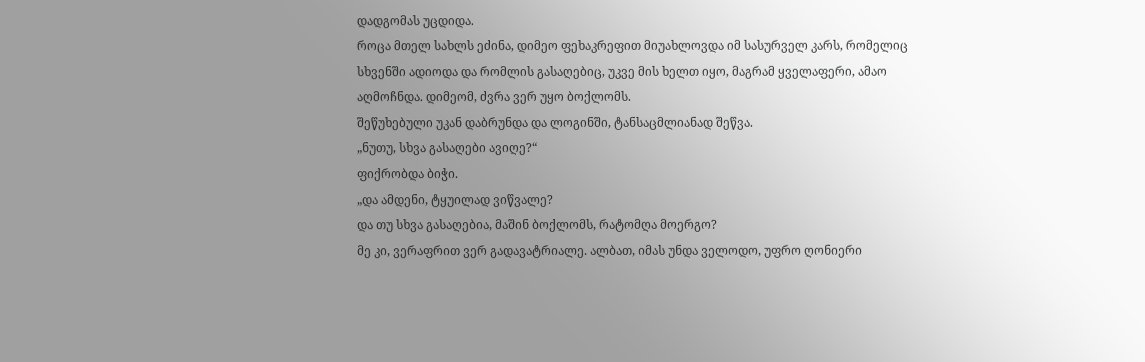დადგომას უცდიდა.
როცა მთელ სახლს ეძინა, დიმეო ფეხაკრეფით მიუახლოვდა იმ სასურველ კარს, რომელიც სხვენში ადიოდა და რომლის გასაღებიც, უკვე მის ხელთ იყო, მაგრამ ყველაფერი, ამაო აღმოჩნდა. დიმეომ, ძვრა ვერ უყო ბოქლომს.
შეწუხებული უკან დაბრუნდა და ლოგინში, ტანსაცმლიანად შეწვა.
„ნუთუ, სხვა გასაღები ავიღე?“
ფიქრობდა ბიჭი.
„და ამდენი, ტყუილად ვიწვალე?
და თუ სხვა გასაღებია, მაშინ ბოქლომს, რატომღა მოერგო?
მე კი, ვერაფრით ვერ გადავატრიალე. ალბათ, იმას უნდა ველოდო, უფრო ღონიერი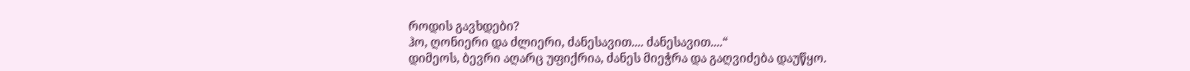როდის გავხდები?
ჰო, ღონიერი და ძლიერი, ძანესავით.... ძანესავით....“
დიმეოს, ბევრი აღარც უფიქრია, ძანეს მიეჭრა და გაღვიძება დაუწყო.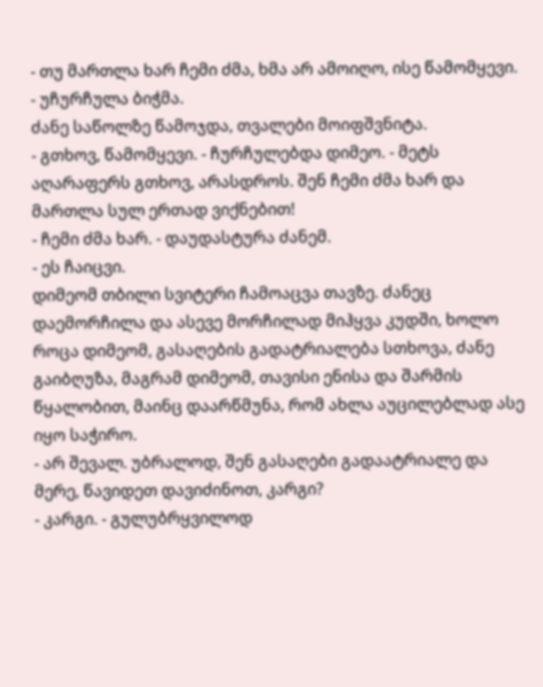- თუ მართლა ხარ ჩემი ძმა, ხმა არ ამოიღო, ისე წამომყევი. - უჩურჩულა ბიჭმა.
ძანე საწოლზე წამოჯდა, თვალები მოიფშვნიტა.
- გთხოვ, წამომყევი. - ჩურჩულებდა დიმეო. - მეტს აღარაფერს გთხოვ, არასდროს. შენ ჩემი ძმა ხარ და მართლა სულ ერთად ვიქნებით!
- ჩემი ძმა ხარ. - დაუდასტურა ძანემ.
- ეს ჩაიცვი.
დიმეომ თბილი სვიტერი ჩამოაცვა თავზე. ძანეც დაემორჩილა და ასევე მორჩილად მიჰყვა კუდში, ხოლო როცა დიმეომ, გასაღების გადატრიალება სთხოვა, ძანე გაიბღუზა, მაგრამ დიმეომ, თავისი ენისა და შარმის წყალობით, მაინც დაარწმუნა, რომ ახლა აუცილებლად ასე იყო საჭირო.
- არ შევალ. უბრალოდ, შენ გასაღები გადაატრიალე და მერე, წავიდეთ დავიძინოთ, კარგი?
- კარგი. - გულუბრყვილოდ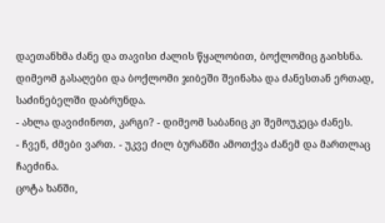დაეთანხმა ძანე და თავისი ძალის წყალობით, ბოქლომიც გაიხსნა.
დიმეომ გასაღები და ბოქლომი ჯიბეში შეინახა და ძანესთან ერთად, საძინებელში დაბრუნდა.
- ახლა დავიძინოთ, კარგი? - დიმეომ საბანიც კი შემოუკეცა ძანეს.
- ჩვენ, ძმები ვართ. - უკვე ძილ ბურანში ამოთქვა ძანემ და მართლაც ჩაეძინა.
ცოტა ხანში,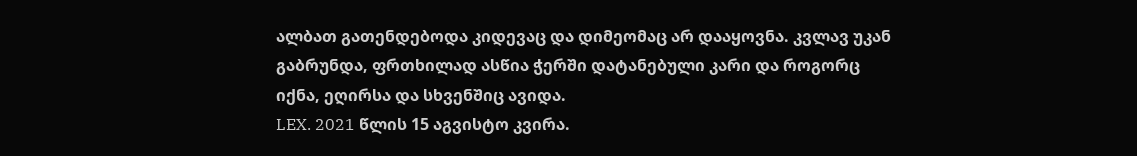ალბათ გათენდებოდა კიდევაც და დიმეომაც არ დააყოვნა. კვლავ უკან გაბრუნდა, ფრთხილად ასწია ჭერში დატანებული კარი და როგორც იქნა, ეღირსა და სხვენშიც ავიდა.
LEX. 2021 წლის 15 აგვისტო კვირა.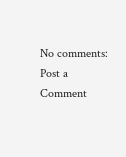No comments:
Post a Comment